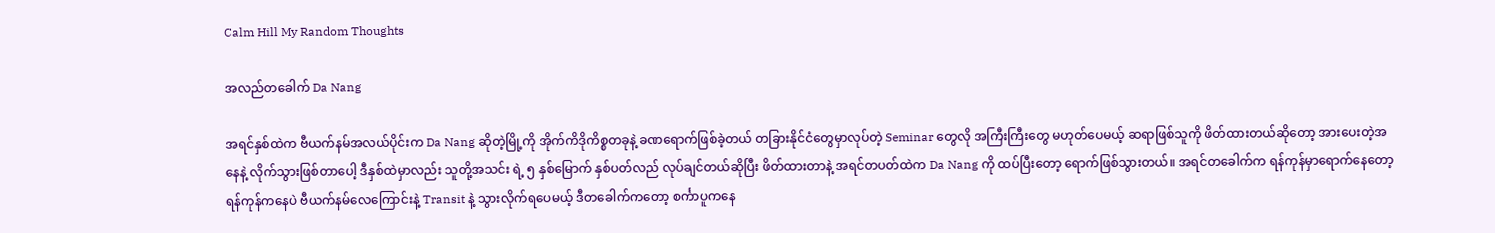Calm Hill My Random Thoughts

အလည်တခေါက် Da Nang

အရင်နှစ်ထဲက ဗီယက်နမ်အလယ်ပိုင်းက Da Nang ဆိုတဲ့မြို့ကို အိုက်ကိဒိုကိစ္စတခုနဲ့ ခဏရောက်ဖြစ်ခဲ့တယ် တခြားနိုင်ငံတွေမှာလုပ်တဲ့ Seminar တွေလို အကြီးကြီးတွေ မဟုတ်ပေမယ့် ဆရာဖြစ်သူကို ဖိတ်ထားတယ်ဆိုတော့ အားပေးတဲ့အနေနဲ့ လိုက်သွားဖြစ်တာပေါ့ ဒီနှစ်ထဲမှာလည်း သူတို့အသင်း ရဲ့ ၅ နှစ်မြောက် နှစ်ပတ်လည် လုပ်ချင်တယ်ဆိုပြီး ဖိတ်ထားတာနဲ့ အရင်တပတ်ထဲက Da Nang ကို ထပ်ပြီးတော့ ရောက်ဖြစ်သွားတယ်။ အရင်တခေါက်က ရန်ကုန်မှာရောက်နေတော့ ရန်ကုန်ကနေပဲ ဗီယက်နမ်လေကြောင်းနဲ့ Transit နဲ့ သွားလိုက်ရပေမယ့် ဒီတခေါက်ကတော့ စင်္ကာပူကနေ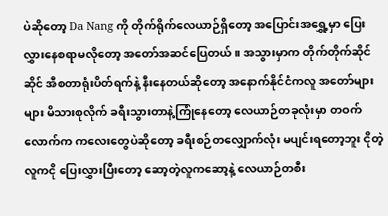ပဲဆိုတော့ Da Nang ကို တိုက်ရိုက်လေယာဉ်ရှိတော့ အပြောင်းအရွှေ့မှာ ပြေးလွှားနေစရာမလိုတော့ အတော်အဆင်ပြေတယ်။ အသွားမှာက တိုက်တိုက်ဆိုင်ဆိုင် အီစတာရုံးပိတ်ရက်နဲ့ နီးနေတယ်ဆိုတော့ အနောက်နိုင်ငံကလူ အတော်များများ မိသားစုလိုက် ခရီးသွားတာနဲ့ကြုံနေတော့ လေယာဉ်တခုလုံးမှာ တဝက်လောက်က ကလေးတွေပဲဆိုတော့ ခရီးစဉ်တလျှောက်လုံး မပျင်းရတော့ဘူး ငိုတဲ့လူကငို ပြေးလွှားပြီးတော့ ဆော့တဲ့လူကဆော့နဲ့ လေယာဉ်တစီး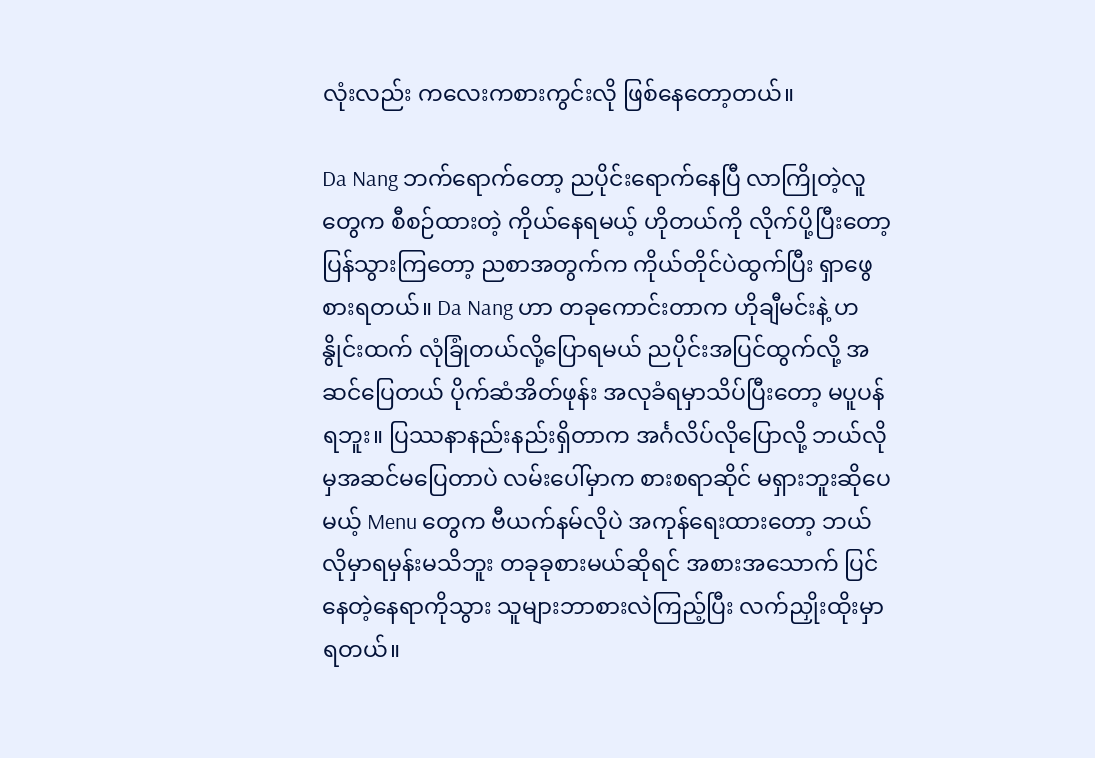လုံးလည်း ကလေးကစားကွင်းလို ဖြစ်နေတော့တယ်။

Da Nang ဘက်ရောက်တော့ ညပိုင်းရောက်နေပြီ လာကြိုတဲ့လူတွေက စီစဉ်ထားတဲ့ ကိုယ်နေရမယ့် ဟိုတယ်ကို လိုက်ပို့ပြီးတော့ ပြန်သွားကြတော့ ညစာအတွက်က ကိုယ်တိုင်ပဲထွက်ပြီး ရှာဖွေစားရတယ်။ Da Nang ဟာ တခုကောင်းတာက ဟိုချီမင်းနဲ့ ဟနွိုင်းထက် လုံခြုံတယ်လို့ပြောရမယ် ညပိုင်းအပြင်ထွက်လို့ အဆင်ပြေတယ် ပိုက်ဆံအိတ်ဖုန်း အလုခံရမှာသိပ်ပြီးတော့ မပူပန်ရဘူး။ ပြဿနာနည်းနည်းရှိတာက အင်္ဂလိပ်လိုပြောလို့ ဘယ်လိုမှအဆင်မပြေတာပဲ လမ်းပေါ်မှာက စားစရာဆိုင် မရှားဘူးဆိုပေမယ့် Menu တွေက ဗီယက်နမ်လိုပဲ အကုန်ရေးထားတော့ ဘယ်လိုမှာရမှန်းမသိဘူး တခုခုစားမယ်ဆိုရင် အစားအသောက် ပြင်နေတဲ့နေရာကိုသွား သူများဘာစားလဲကြည့်ပြီး လက်ညှိုးထိုးမှာရတယ်။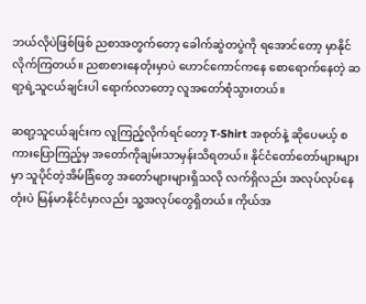ဘယ်လိုပဲဖြစ်ဖြစ် ညစာအတွက်တော့ ခေါက်ဆွဲတပွဲကို ရအောင်တော့ မှာနိုင်လိုက်ကြတယ်။ ညစာစားနေတုံးမှာပဲ ဟောင်ကောင်ကနေ စောရောက်နေတဲ့ ဆရာ့ရဲ့သူငယ်ချင်းပါ ရောက်လာတော့ လူအတော်စုံသွားတယ်။

ဆရာ့သူငယ်ချင်းက လူကြည့်လိုက်ရင်တော့ T-Shirt အစုတ်နဲ့ ဆိုပေမယ့် စကားပြောကြည့်မှ အတော်ကိုချမ်းသာမှန်းသိရတယ်။ နိုင်ငံတော်တော်များများမှာ သူပိုင်တဲ့အိမ်ခြံတွေ အတော်များများရှိသလို လက်ရှိလည်း အလုပ်လုပ်နေတုံးပဲ မြန်မာနိုင်ငံမှာလည်း သူ့အလုပ်တွေရှိတယ်။ ကိုယ်အ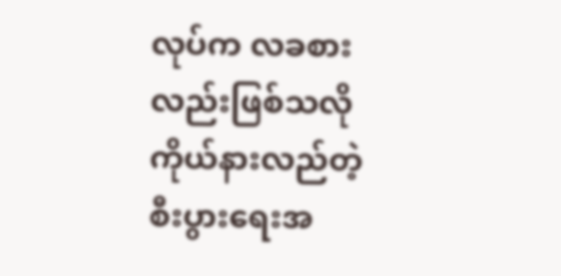လုပ်က လခစားလည်းဖြစ်သလို ကိုယ်နားလည်တဲ့ စီးပွားရေးအ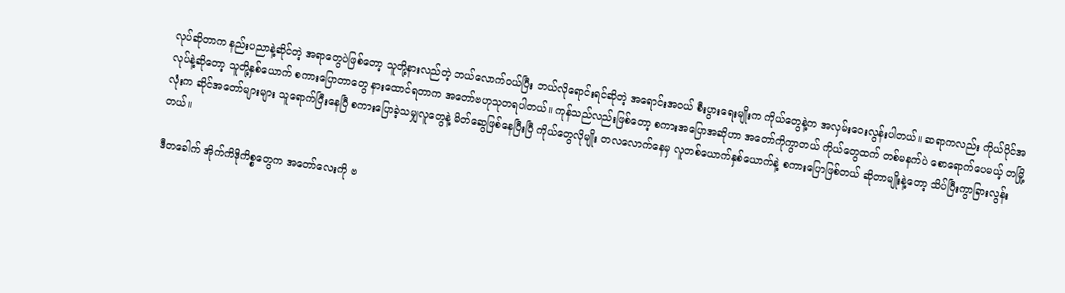လုပ်ဆိုတာက နည်းပညာနဲ့ဆိုင်တဲ့ အရာတွေပဲဖြစ်တော့ သူတို့နားလည်တဲ့ ဘယ်လောက်ဝယ်ပြီး ဘယ်လိုရောင်းရင်ဆိုတဲ့ အရောင်းအဝယ် စီးပွားရေးမျိုးက ကိုယ်တွေနဲ့က အလှမ်းဝေးလွန်းပါတယ်။ ဆရာကလည်း ကိုယ်ပိုင်အလုပ်နဲ့ဆိုတော့ သူတို့နှစ်ယောက် စကားပြောတာတွေ နားထောင်ရတာက အတော်ဗဟုသုတရပါတယ်။ ကုန်သည်လည်းဖြစ်တော့ စကားအပြောအဆိုဟာ အတော်ကိုကွာတယ် ကိုယ်တွေထက် တစ်မနက်ပဲ စောရောက်ပေမယ့် တမြို့လုံးက ဆိုင်အတော်များများ သူရောက်ပြီးနေပြီ စကားပြောခဲ့သမျှလူတွေနဲ့ မိတ်ဆွေဖြစ်နေပြီးပြီ ကိုယ်တွေလိုမျိုး တလလောက်နေမှ လူတစ်ယောက်နှစ်ယောက်နဲ့ စကားပြောဖြစ်တယ် ဆိုတာမျိုးနဲ့တော့ သိပ်ပြီးကွာခြားလွန်းတယ်။

ဒီတခေါက် အိုက်ကိဒိုကိစ္စတွေက အတော်လေးကို ဗ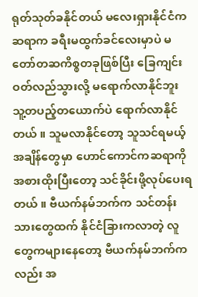ရုတ်သုတ်ခနိုင်တယ် မလေးရှားနိုင်ငံက ဆရာက ခရီးမထွက်ခင်လေးမှာပဲ မတော်တဆကိစ္စတခုဖြစ်ပြီး ခြေကျင်းဝတ်လည်သွားလို့ မရောက်လာနိုင်ဘူး သူ့တပည့်တယောက်ပဲ ရောက်လာနိုင်တယ်။ သူမလာနိုင်တော့ သူသင်ရမယ့်အချိန်တွေမှာ ဟောင်ကောင်ကဆရာကို အစားထိုးပြီးတော့ သင်ခိုင်းဖို့လုပ်ပေးရတယ်။ ဗီယက်နမ်ဘက်က သင်တန်းသားတွေထက် နိုင်ငံခြားကလာတဲ့ လူတွေကများနေတော့ ဗီယက်နမ်ဘက်ကလည်း အ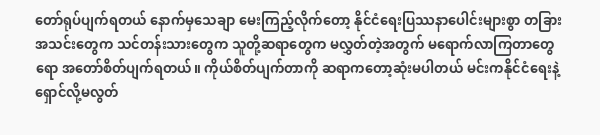တော်ရုပ်ပျက်ရတယ် နောက်မှသေချာ မေးကြည့်လိုက်တော့ နိုင်ငံရေးပြဿနာပေါင်းများစွာ တခြားအသင်းတွေက သင်တန်းသားတွေက သူတို့ဆရာတွေက မလွှတ်တဲ့အတွက် မရောက်လာကြတာတွေရော အတော်စိတ်ပျက်ရတယ်။ ကိုယ်စိတ်ပျက်တာကို ဆရာကတော့ဆုံးမပါတယ် မင်းကနိုင်ငံရေးနဲ့ ရှောင်လို့မလွတ်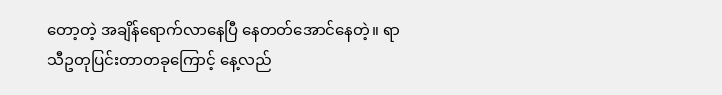တော့တဲ့ အချိန်ရောက်လာနေပြီ နေတတ်အောင်နေတဲ့။ ရာသီဥတုပြင်းတာတခုကြောင့် နေ့လည်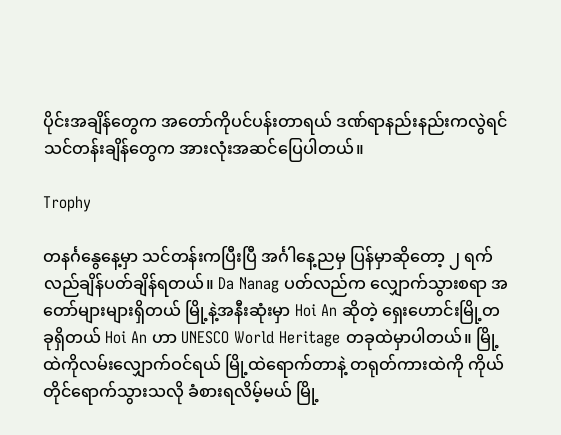ပိုင်းအချိန်တွေက အတော်ကိုပင်ပန်းတာရယ် ဒဏ်ရာနည်းနည်းကလွဲရင် သင်တန်းချိန်တွေက အားလုံးအဆင်ပြေပါတယ်။

Trophy

တနင်္ဂနွေနေ့မှာ သင်တန်းကပြီးပြီ အင်္ဂါနေ့ညမှ ပြန်မှာဆိုတော့ ၂ ရက် လည်ချိန်ပတ်ချိန်ရတယ်။ Da Nanag ပတ်လည်က လျှောက်သွားစရာ အတော်များများရှိတယ် မြို့နဲ့အနီးဆုံးမှာ Hoi An ဆိုတဲ့ ရှေးဟောင်းမြို့တခုရှိတယ် Hoi An ဟာ UNESCO World Heritage တခုထဲမှာပါတယ်။ မြို့ထဲကိုလမ်းလျှောက်ဝင်ရယ် မြို့ထဲရောက်တာနဲ့ တရုတ်ကားထဲကို ကိုယ်တိုင်ရောက်သွားသလို ခံစားရလိမ့်မယ် မြို့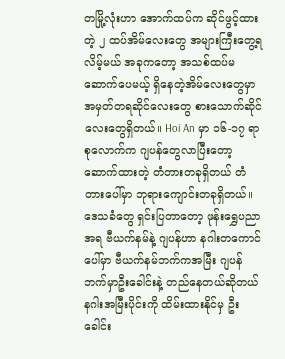တမြို့လုံးဟာ အောက်ထပ်က ဆိုင်ဖွင့်ထားတဲ့ ၂ ထပ်အိမ်လေးတွေ အများကြီးတွေ့ရလိမ့်မယ် အခုကတော့ အသစ်ထပ်မဆောက်ပေမယ့် ရှိနေတဲ့အိမ်လေးတွေမှာ အမှတ်တရဆိုင်လေးတွေ စားသောက်ဆိုင်လေးတွေရှိတယ်။ Hoi An မှာ ၁၆-၁၇ ရာစုလောက်က ဂျပန်တွေလာပြီးတော့ ဆောက်ထားတဲ့ တံတားတခုရှိတယ် တံတားပေါ်မှာ ဘုရားကျောင်းတခုရှိတယ်။ ဒေသခံတွေ ရှင်းပြတာတော့ ဖုန်းရွှေပညာအရ ဗီယက်နမ်နဲ့ ဂျပန်ဟာ နဂါးတကောင်ပေါ်မှာ ဗီယက်နမ်ဘက်ကအမြီး ဂျပန်ဘက်မှာဦးခေါင်းနဲ့ တည်နေတယ်ဆိုတယ် နဂါးအမြီးပိုင်းကို ထိမ်းထားနိုင်မှ ဦးခေါင်း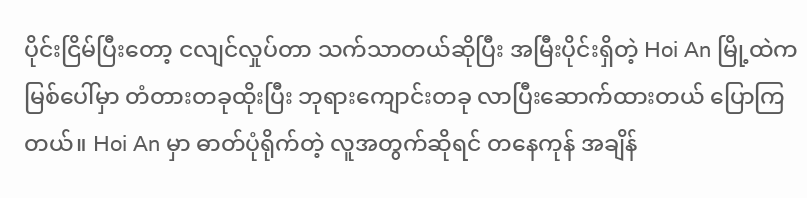ပိုင်းငြိမ်ပြီးတော့ ငလျင်လှုပ်တာ သက်သာတယ်ဆိုပြီး အမြီးပိုင်းရှိတဲ့ Hoi An မြို့ထဲကမြစ်ပေါ်မှာ တံတားတခုထိုးပြီး ဘုရားကျောင်းတခု လာပြီးဆောက်ထားတယ် ပြောကြတယ်။ Hoi An မှာ ဓာတ်ပုံရိုက်တဲ့ လူအတွက်ဆိုရင် တနေကုန် အချိန်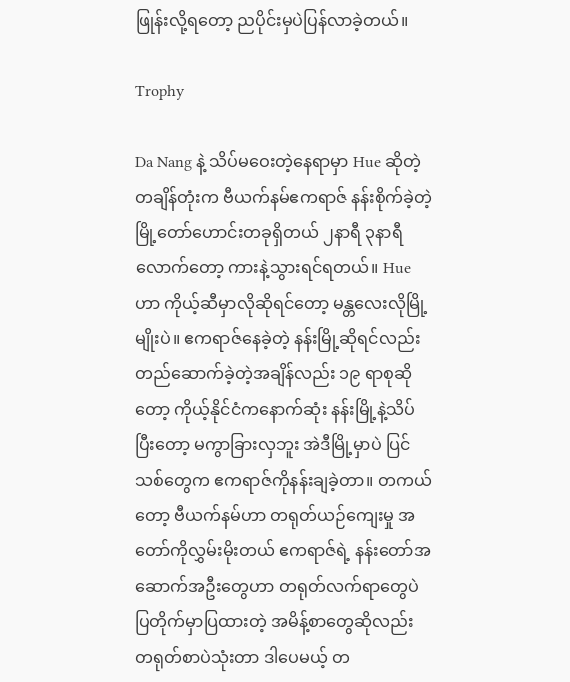ဖြုန်းလို့ရတော့ ညပိုင်းမှပဲပြန်လာခဲ့တယ်။

Trophy

Da Nang နဲ့ သိပ်မဝေးတဲ့နေရာမှာ Hue ဆိုတဲ့ တချိန်တုံးက ဗီယက်နမ်ဧကရာဇ် နန်းစိုက်ခဲ့တဲ့ မြို့တော်ဟောင်းတခုရှိတယ် ၂နာရီ ၃နာရီလောက်တော့ ကားနဲ့သွားရင်ရတယ်။ Hue ဟာ ကိုယ့်ဆီမှာလိုဆိုရင်တော့ မန္တလေးလိုမြို့မျိုးပဲ။ ဧကရာဇ်နေခဲ့တဲ့ နန်းမြို့ဆိုရင်လည်း တည်ဆောက်ခဲ့တဲ့အချိန်လည်း ၁၉ ရာစုဆိုတော့ ကိုယ့်နိုင်ငံကနောက်ဆုံး နန်းမြို့နဲ့သိပ်ပြီးတော့ မကွာခြားလှဘူး အဲဒီမြို့မှာပဲ ပြင်သစ်တွေက ဧကရာဇ်ကိုနန်းချခဲ့တာ။ တကယ်တော့ ဗီယက်နမ်ဟာ တရုတ်ယဉ်ကျေးမှု အတော်ကိုလွှမ်းမိုးတယ် ဧကရာဇ်ရဲ့ နန်းတော်အဆောက်အဦးတွေဟာ တရုတ်လက်ရာတွေပဲ ပြတိုက်မှာပြထားတဲ့ အမိန့်စာတွေဆိုလည်း တရုတ်စာပဲသုံးတာ ဒါပေမယ့် တ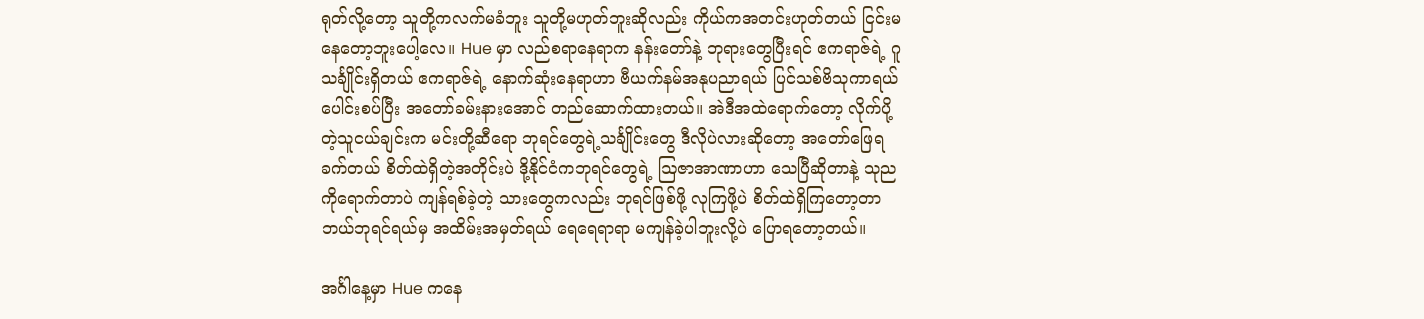ရုတ်လို့တော့ သူတို့ကလက်မခံဘူး သူတို့မဟုတ်ဘူးဆိုလည်း ကိုယ်ကအတင်းဟုတ်တယ် ငြင်းမနေတော့ဘူးပေါ့လေ။ Hue မှာ လည်စရာနေရာက နန်းတော်နဲ့ ဘုရားတွေပြီးရင် ဧကရာဇ်ရဲ့ ဂူသင်္ချိုင်းရှိတယ် ဧကရာဇ်ရဲ့ နောက်ဆုံးနေရာဟာ ဗီယက်နမ်အနုပညာရယ် ပြင်သစ်ဗိသုကာရယ် ပေါင်းစပ်ပြီး အတော်ခမ်းနားအောင် တည်ဆောက်ထားတယ်။ အဲဒီအထဲရောက်တော့ လိုက်ပို့တဲ့သူငယ်ချင်းက မင်းတို့ဆီရော ဘုရင်တွေရဲ့သင်္ချိုင်းတွေ ဒီလိုပဲလားဆိုတော့ အတော်ဖြေရခက်တယ် စိတ်ထဲရှိတဲ့အတိုင်းပဲ ဒို့နိုင်ငံကဘုရင်တွေရဲ့ ဩဇာအာဏာဟာ သေပြီဆိုတာနဲ့ သုညကိုရောက်တာပဲ ကျန်ရစ်ခဲ့တဲ့ သားတွေကလည်း ဘုရင်ဖြစ်ဖို့ လုကြဖို့ပဲ စိတ်ထဲရှိကြတော့တာ ဘယ်ဘုရင်ရယ်မှ အထိမ်းအမှတ်ရယ် ရေရေရာရာ မကျန်ခဲ့ပါဘူးလို့ပဲ ပြောရတော့တယ်။

အင်္ဂါနေ့မှာ Hue ကနေ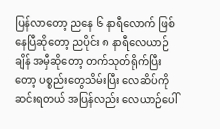ပြန်လာတော့ ညနေ ၆ နာရီလောက် ဖြစ်နေပြီဆိုတော့ ညပိုင်း ၈ နာရီလေယာဉ်ချိန် အမှီဆိုတော့ တက်သုတ်ရိုက်ပြီးတော့ ပစ္စည်းတွေသိမ်းပြီး လေဆိပ်ကိုဆင်းရတယ် အပြန်လည်း လေယာဉ်ပေါ်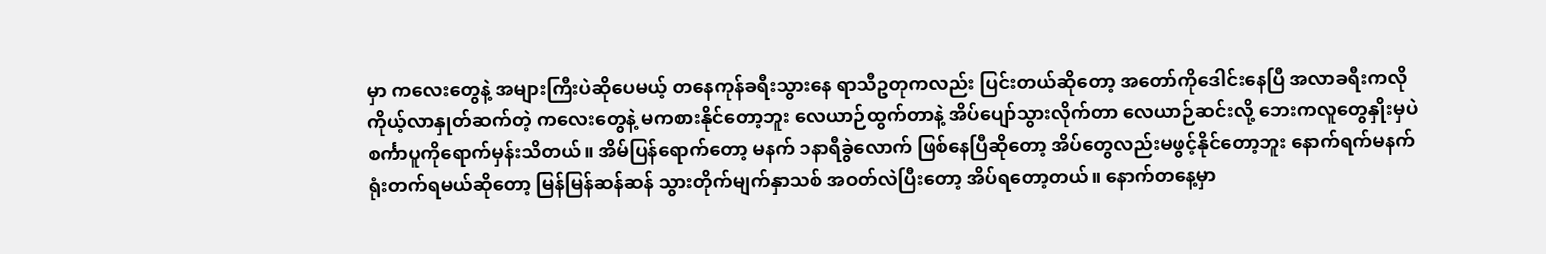မှာ ကလေးတွေနဲ့ အများကြီးပဲဆိုပေမယ့် တနေကုန်ခရီးသွားနေ ရာသီဥတုကလည်း ပြင်းတယ်ဆိုတော့ အတော်ကိုဒေါင်းနေပြီ အလာခရီးကလို ကိုယ့်လာနှုတ်ဆက်တဲ့ ကလေးတွေနဲ့ မကစားနိုင်တော့ဘူး လေယာဉ်ထွက်တာနဲ့ အိပ်ပျော်သွားလိုက်တာ လေယာဉ်ဆင်းလို့ ဘေးကလူတွေနှိုးမှပဲ စင်္ကာပူကိုရောက်မှန်းသိတယ်။ အိမ်ပြန်ရောက်တော့ မနက် ၁နာရီခွဲလောက် ဖြစ်နေပြီဆိုတော့ အိပ်တွေလည်းမဖွင့်နိုင်တော့ဘူး နောက်ရက်မနက် ရုံးတက်ရမယ်ဆိုတော့ မြန်မြန်ဆန်ဆန် သွားတိုက်မျက်နှာသစ် အဝတ်လဲပြီးတော့ အိပ်ရတော့တယ်။ နောက်တနေ့မှာ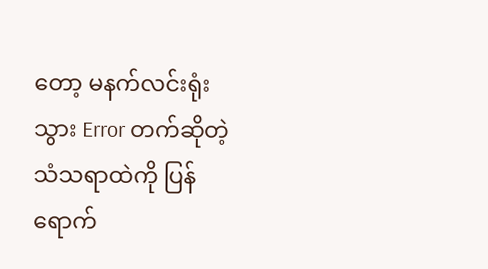တော့ မနက်လင်းရုံးသွား Error တက်ဆိုတဲ့ သံသရာထဲကို ပြန်ရောက်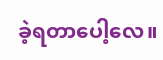ခဲ့ရတာပေါ့လေ။